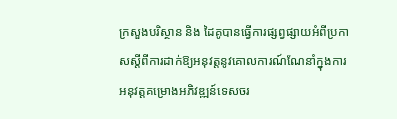ក្រសួងបរិស្ថាន និង ដៃគូបានធ្វើការផ្សព្វផ្សាយអំពីប្រកាសស្តីពីការដាក់ឱ្យអនុវត្តនូវគោលការណ៍ណែនាំក្នុងការ អនុវត្តគម្រោងអភិវឌ្ឍន៍ទេសចរ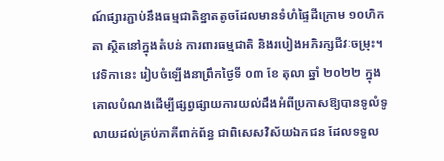ណ៍ផ្សារភ្ជាប់នឹងធម្មជាតិខ្នាតតូចដែលមានទំហំផ្ទៃដីក្រោម ១០ហិកតា ស្ថិតនៅក្នុងតំបន់ ការពារធម្មជាតិ និងរបៀងអភិរក្សជីវៈចម្រុះ។
វេទិកានេះ រៀបចំឡើងនាព្រឹកថ្ងៃទី ០៣ ខែ តុលា ឆ្នាំ ២០២២ ក្នុងគោលបំណងដើម្បីផ្សព្វផ្សាយការយល់ដឹងអំពីប្រកាសឱ្យបានទូលំទូលាយដល់គ្រប់ភាគីពាក់ព័ន្ធ ជាពិសេសវិស័យឯកជន ដែលទទួល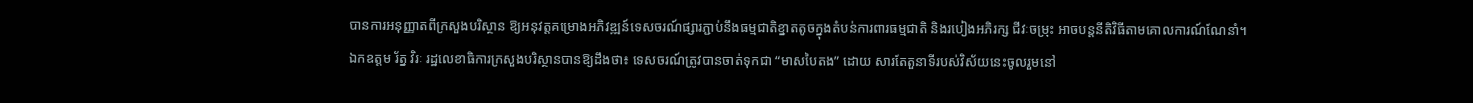បានការអនុញ្ញាតពីក្រសួងបរិស្ថាន ឱ្យអនុវត្តគម្រោងអភិវឌ្ឍន៍ទេសចរណ៍ផ្សារភ្ជាប់នឹងធម្មជាតិខ្នាតតូចក្នុងតំបន់ការពារធម្មជាតិ និងរបៀងអភិរក្ស ជីវៈចម្រុះ អាចបន្តនីតិវិធីតាមគោលការណ៍ណែនាំ។
ឯកឧត្តម រ័ត្ន វិរៈ រដ្ឋលេខាធិការក្រសួងបរិស្ថានបានឱ្យដឹងថា៖ ទេសចរណ៍ត្រូវបានចាត់ទុកជា “មាសបៃតង” ដោយ សារតែតួនាទីរបស់វិស័យនេះចូលរួមនៅ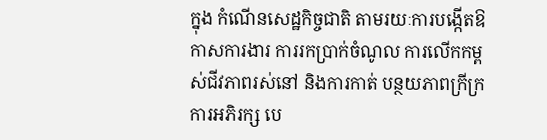ក្នុង កំណើនសេដ្ឋកិច្ចជាតិ តាមរយៈការបង្កើតឱកាសការងារ ការរកប្រាក់ចំណូល ការលើកកម្ពស់ជីវភាពរស់នៅ និងការកាត់ បន្ថយភាពក្រីក្រ ការអភិរក្ស បេ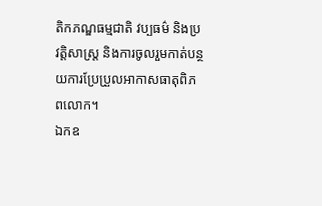តិកភណ្ឌធម្មជាតិ វប្បធម៌ និងប្រវត្តិសាស្ត្រ និងការចូលរួមកាត់បន្ថយការប្រែប្រួលអាកាសធាតុពិភពលោក។
ឯកឧ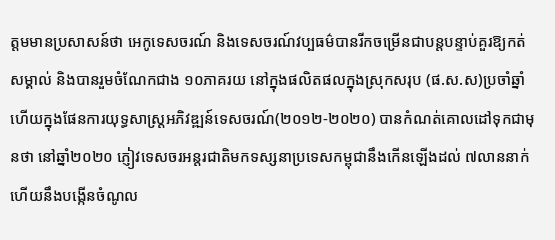ត្តមមានប្រសាសន៍ថា អេកូទេសចរណ៍ និងទេសចរណ៍វប្បធម៌បានរីកចម្រើនជាបន្តបន្ទាប់គួរឱ្យកត់សម្គាល់ និងបានរួមចំណែកជាង ១០ភាគរយ នៅក្នុងផលិតផលក្នុងស្រុកសរុប (ផ.ស.ស)ប្រចាំឆ្នាំ ហើយក្នុងផែនការយុទ្ធសាស្រ្តអភិវឌ្ឍន៍ទេសចរណ៍(២០១២-២០២០) បានកំណត់គោលដៅទុកជាមុនថា នៅឆ្នាំ២០២០ ភ្ញៀវទេសចរអន្តរជាតិមកទស្សនាប្រទេសកម្ពុជានឹងកើនឡើងដល់ ៧លាននាក់ ហើយនឹងបង្កើនចំណូល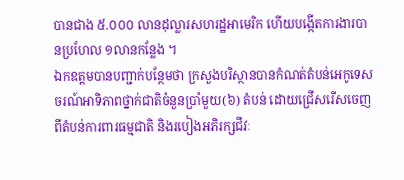បានជាង ៥.០០០ លានដុល្លារសហរដ្ឋអាមេរិក ហើយបង្កើតការងារបានប្រហែល ១លានកន្លែង ។
ឯកឧត្តមបានបញ្ជាក់បន្ថែមថា ក្រសួងបរិស្ថានបានកំណត់តំបន់អេកូទេសចរណ៍អាទិភាពថ្នាក់ជាតិចំនួនប្រាំមួយ(៦) តំបន់ ដោយជ្រើសរើសចេញពីតំបន់ការពារធម្មជាតិ និងរបៀងអភិរក្សជីវៈ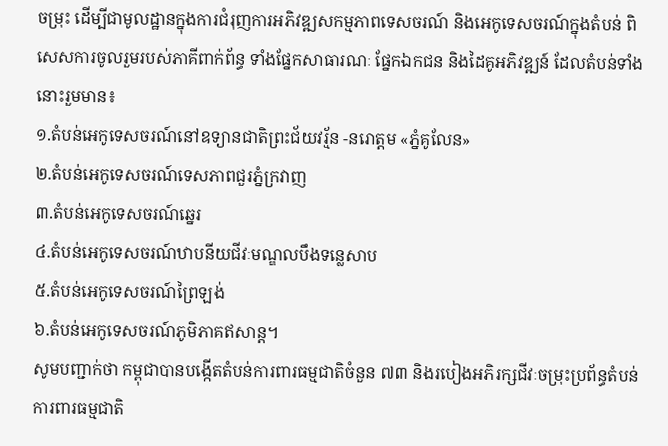ចម្រុះ ដើម្បីជាមូលដ្ឋានក្នុងការជំរុញការអភិវឌ្ឍសកម្មភាពទេសចរណ៍ និងអេកូទេសចរណ៍ក្នុងតំបន់ ពិសេសការចូលរួមរបស់ភាគីពាក់ព័ន្ធ ទាំងផ្នែកសាធារណៈ ផ្នែកឯកជន និងដៃគូអភិវឌ្ឍន៍ ដែលតំបន់ទាំងនោះរួមមាន៖
១.តំបន់អេកូទេសចរណ៍នៅឧទ្យានជាតិព្រះជ័យវរ្ម័ន -នរោត្តម «ភ្នំគូលែន»
២.តំបន់អេកូទេសចរណ៍ទេសភាពជួរភ្នំក្រវាញ
៣.តំបន់អេកូទេសចរណ៍ឆ្នេរ
៤.តំបន់អេកូទេសចរណ៍ឋាបនីយជីវៈមណ្ឌលបឹងទន្លេសាប
៥.តំបន់អេកូទេសចរណ៍ព្រៃឡង់
៦.តំបន់អេកូទេសចរណ៍ភូមិភាគឥសាន្ត។
សូមបញ្ជាក់ថា កម្ពុជាបានបង្កើតតំបន់ការពារធម្មជាតិចំនួន ៧៣ និងរបៀងអភិរក្សជីវៈចម្រុះប្រព័ន្ធតំបន់ការពារធម្មជាតិ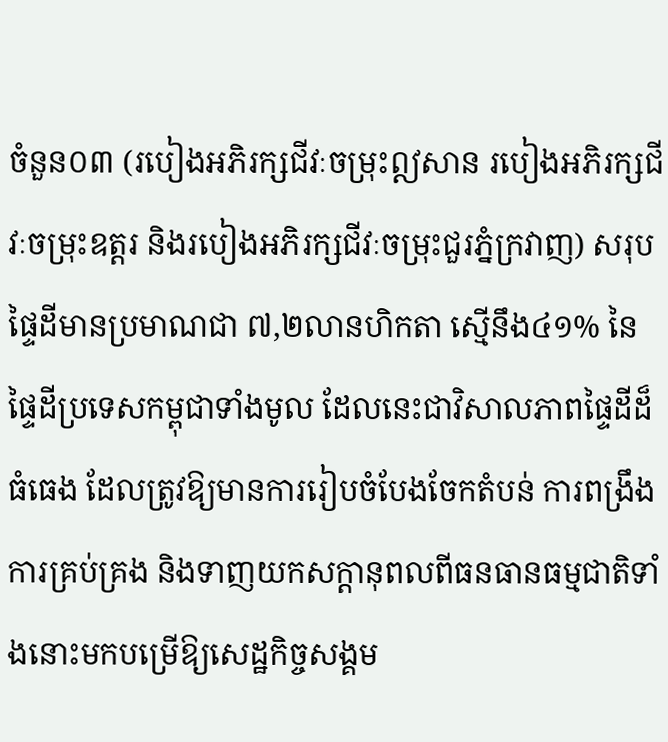ចំនួន០៣ (របៀងអភិរក្សជីវៈចម្រុះឦសាន របៀងអភិរក្សជីវៈចម្រុះឧត្តរ និងរបៀងអភិរក្សជីវៈចម្រុះជួរភ្នំក្រវាញ) សរុបផ្ទៃដីមានប្រមាណជា ៧,២លានហិកតា ស្មើនឹង៤១% នៃផ្ទៃដីប្រទេសកម្ពុជាទាំងមូល ដែលនេះជាវិសាលភាពផ្ទៃដីដ៏ធំធេង ដែលត្រូវឱ្យមានការរៀបចំបែងចែកតំបន់ ការពង្រឹងការគ្រប់គ្រង និងទាញយកសក្តានុពលពីធនធានធម្មជាតិទាំងនោះមកបម្រើឱ្យសេដ្ឋកិច្ចសង្គម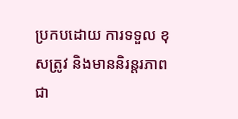ប្រកបដោយ ការទទួល ខុសត្រូវ និងមាននិរន្តរភាព ជា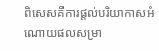ពិសេសគឺការផ្តល់បរិយាកាសអំណោយផលសម្រា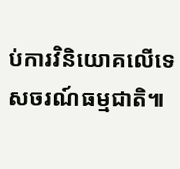ប់ការវិនិយោគលើទេសចរណ៍ធម្មជាតិ៕